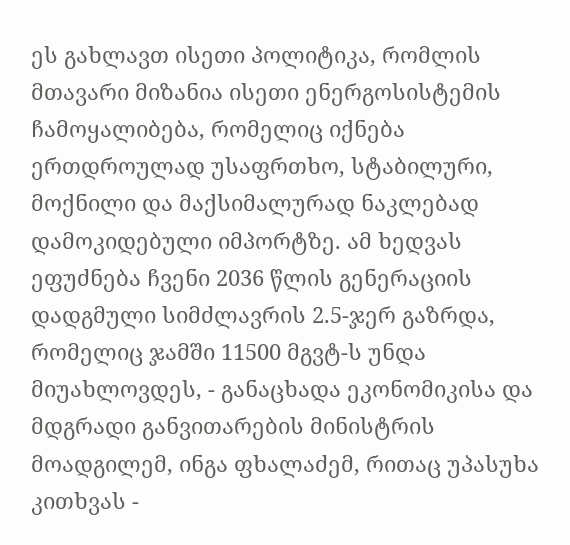ეს გახლავთ ისეთი პოლიტიკა, რომლის მთავარი მიზანია ისეთი ენერგოსისტემის ჩამოყალიბება, რომელიც იქნება ერთდროულად უსაფრთხო, სტაბილური, მოქნილი და მაქსიმალურად ნაკლებად დამოკიდებული იმპორტზე. ამ ხედვას ეფუძნება ჩვენი 2036 წლის გენერაციის დადგმული სიმძლავრის 2.5-ჯერ გაზრდა, რომელიც ჯამში 11500 მგვტ-ს უნდა მიუახლოვდეს, - განაცხადა ეკონომიკისა და მდგრადი განვითარების მინისტრის მოადგილემ, ინგა ფხალაძემ, რითაც უპასუხა კითხვას -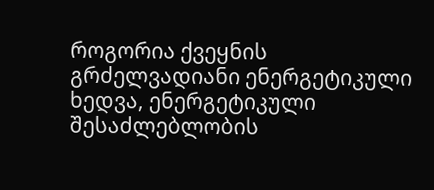როგორია ქვეყნის გრძელვადიანი ენერგეტიკული ხედვა, ენერგეტიკული შესაძლებლობის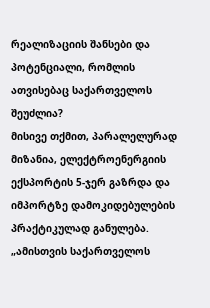რეალიზაციის შანსები და პოტენციალი, რომლის ათვისებაც საქართველოს შეუძლია?
მისივე თქმით, პარალელურად მიზანია, ელექტროენერგიის ექსპორტის 5-ჯერ გაზრდა და იმპორტზე დამოკიდებულების პრაქტიკულად განულება.
„ამისთვის საქართველოს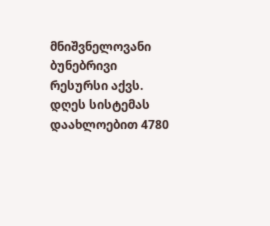მნიშვნელოვანი ბუნებრივი რესურსი აქვს. დღეს სისტემას დაახლოებით 4780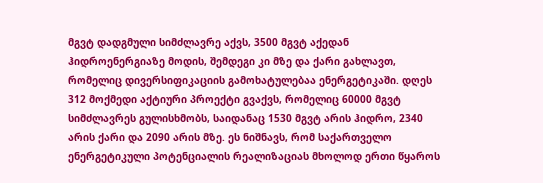მგვტ დადგმული სიმძლავრე აქვს, 3500 მგვტ აქედან ჰიდროენერგიაზე მოდის, შემდეგი კი მზე და ქარი გახლავთ, რომელიც დივერსიფიკაციის გამოხატულებაა ენერგეტიკაში. დღეს 312 მოქმედი აქტიური პროექტი გვაქვს, რომელიც 60000 მგვტ სიმძლავრეს გულისხმობს, საიდანაც 1530 მგვტ არის ჰიდრო, 2340 არის ქარი და 2090 არის მზე. ეს ნიშნავს, რომ საქართველო ენერგეტიკული პოტენციალის რეალიზაციას მხოლოდ ერთი წყაროს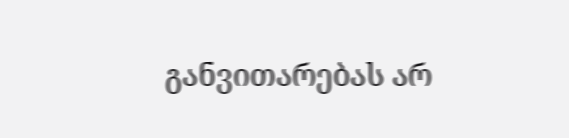განვითარებას არ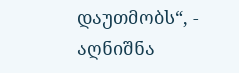დაუთმობს“, - აღნიშნა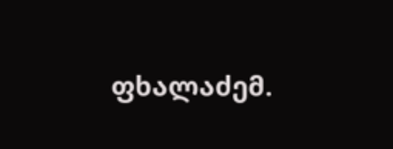ფხალაძემ.